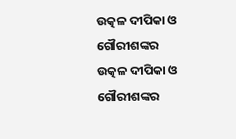ଉତ୍କଳ ଦୀପିକା ଓ ଗୌରୀଶଙ୍କର
ଉତ୍କଳ ଦୀପିକା ଓ ଗୌରୀଶଙ୍କର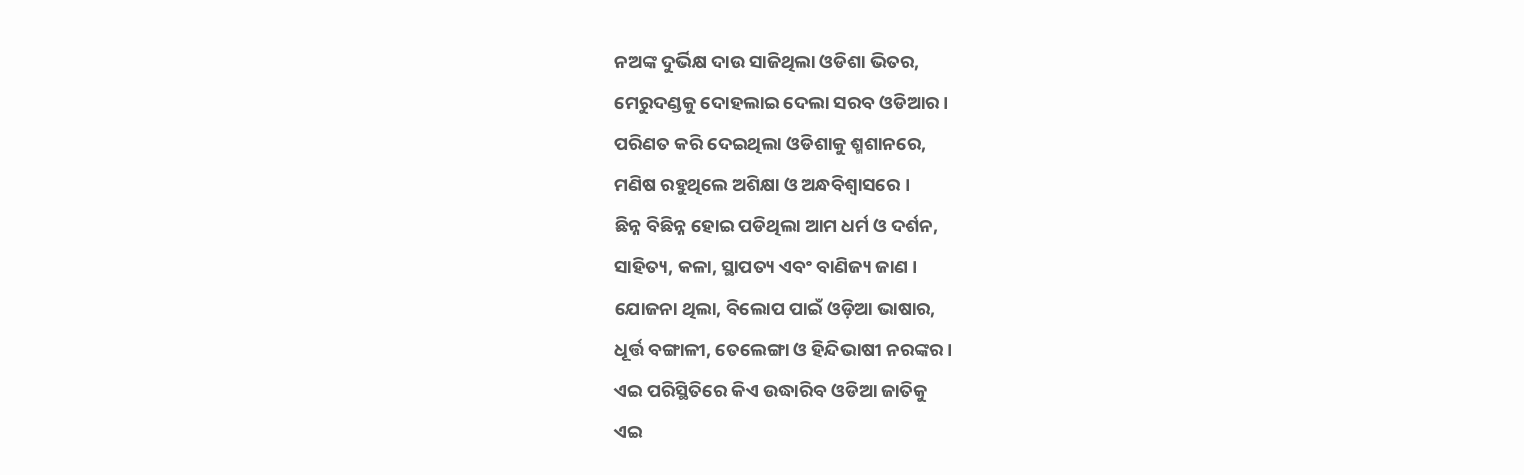ନଅଙ୍କ ଦୁର୍ଭିକ୍ଷ ଦାଉ ସାଜିଥିଲା ଓଡିଶା ଭିତର,
ମେରୁଦଣ୍ଡକୁ ଦୋହଲାଇ ଦେଲା ସରବ ଓଡିଆର ।
ପରିଣତ କରି ଦେଇଥିଲା ଓଡିଶାକୁ ଶ୍ମଶାନରେ,
ମଣିଷ ରହୁଥିଲେ ଅଶିକ୍ଷା ଓ ଅନ୍ଧବିଶ୍ୱାସରେ ।
ଛିନ୍ନ ବିଛିନ୍ନ ହୋଇ ପଡିଥିଲା ଆମ ଧର୍ମ ଓ ଦର୍ଶନ,
ସାହିତ୍ୟ, କଳା, ସ୍ଥାପତ୍ୟ ଏବଂ ବାଣିଜ୍ୟ ଜାଣ ।
ଯୋଜନା ଥିଲା, ବିଲୋପ ପାଇଁ ଓଡ଼ିଆ ଭାଷାର,
ଧୂର୍ତ୍ତ ବଙ୍ଗାଳୀ, ତେଲେଙ୍ଗା ଓ ହିନ୍ଦିଭାଷୀ ନରଙ୍କର ।
ଏଇ ପରିସ୍ଥିତିରେ କିଏ ଉଦ୍ଧାରିବ ଓଡିଆ ଜାତିକୁ
ଏଇ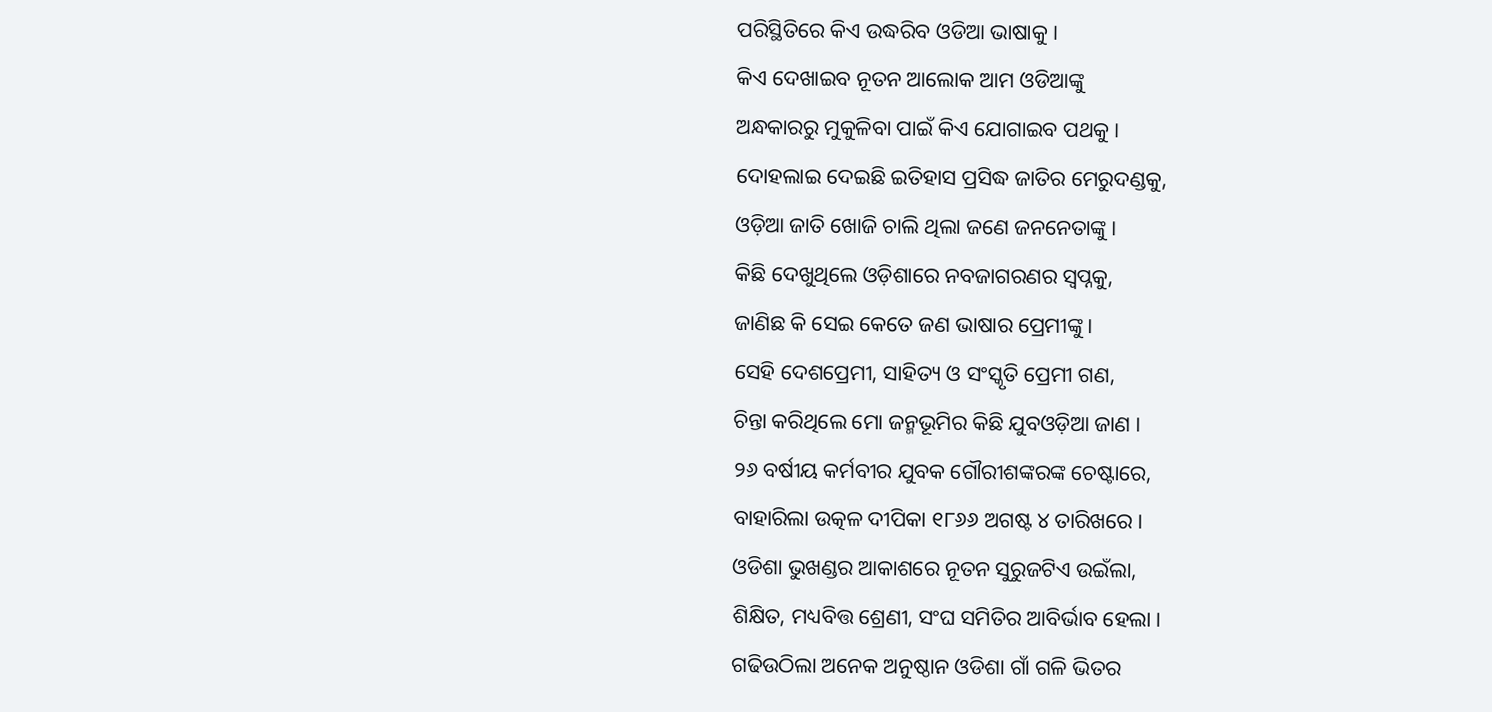ପରିସ୍ଥିତିରେ କିଏ ଉଦ୍ଧରିବ ଓଡିଆ ଭାଷାକୁ ।
କିଏ ଦେଖାଇବ ନୂତନ ଆଲୋକ ଆମ ଓଡିଆଙ୍କୁ
ଅନ୍ଧକାରରୁ ମୁକୁଳିବା ପାଇଁ କିଏ ଯୋଗାଇବ ପଥକୁ ।
ଦୋହଲାଇ ଦେଇଛି ଇତିହାସ ପ୍ରସିଦ୍ଧ ଜାତିର ମେରୁଦଣ୍ଡକୁ,
ଓଡ଼ିଆ ଜାତି ଖୋଜି ଚାଲି ଥିଲା ଜଣେ ଜନନେତାଙ୍କୁ ।
କିଛି ଦେଖୁଥିଲେ ଓଡ଼ିଶାରେ ନବଜାଗରଣର ସ୍ଵପ୍ନକୁ,
ଜାଣିଛ କି ସେଇ କେତେ ଜଣ ଭାଷାର ପ୍ରେମୀଙ୍କୁ ।
ସେହି ଦେଶପ୍ରେମୀ, ସାହିତ୍ୟ ଓ ସଂସ୍କୃତି ପ୍ରେମୀ ଗଣ,
ଚିନ୍ତା କରିଥିଲେ ମୋ ଜନ୍ମଭୂମିର କିଛି ଯୁବଓଡ଼ିଆ ଜାଣ ।
୨୬ ବର୍ଷୀୟ କର୍ମବୀର ଯୁବକ ଗୌରୀଶଙ୍କରଙ୍କ ଚେଷ୍ଟାରେ,
ବାହାରିଲା ଉତ୍କଳ ଦୀପିକା ୧୮୬୬ ଅଗଷ୍ଟ ୪ ତାରିଖରେ।
ଓଡିଶା ଭୁଖଣ୍ଡର ଆକାଶରେ ନୂତନ ସୁରୁଜଟିଏ ଉଇଁଲା,
ଶିକ୍ଷିତ, ମଧ୍ୟବିତ୍ତ ଶ୍ରେଣୀ, ସଂଘ ସମିତିର ଆବିର୍ଭାବ ହେଲା ।
ଗଢିଉଠିଲା ଅନେକ ଅନୁଷ୍ଠାନ ଓଡିଶା ଗାଁ ଗଳି ଭିତର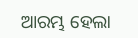ଆରମ୍ଭ ହେଲା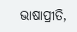ଭାଷାପ୍ରୀତି,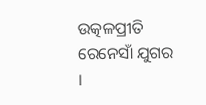ଉତ୍କଳପ୍ରୀତି ରେନେସାଁ ଯୁଗର ।